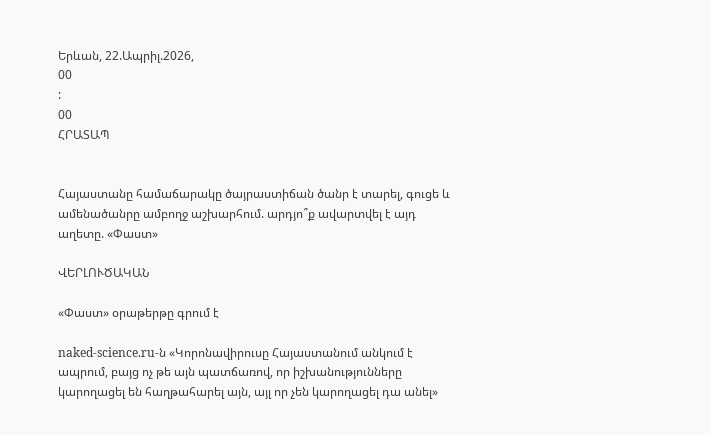Երևան, 22.Ապրիլ.2026,
00
:
00
ՀՐԱՏԱՊ


Հայաստանը համաճարակը ծայրաստիճան ծանր է տարել, գուցե և ամենածանրը ամբողջ աշխարհում. արդյո՞ք ավարտվել է այդ աղետը. «Փաստ»

ՎԵՐԼՈՒԾԱԿԱՆ

«Փաստ» օրաթերթը գրում է

naked-science.ru-ն «Կորոնավիրուսը Հայաստանում անկում է ապրում, բայց ոչ թե այն պատճառով, որ իշխանությունները կարողացել են հաղթահարել այն, այլ որ չեն կարողացել դա անել»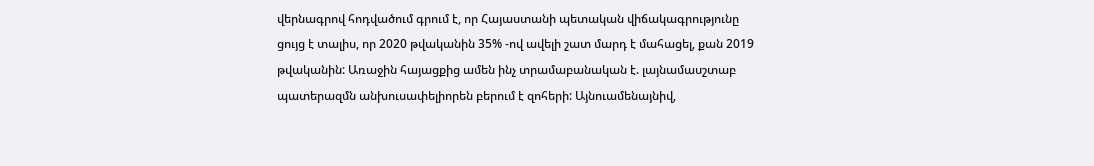վերնագրով հոդվածում գրում է, որ Հայաստանի պետական վիճակագրությունը ցույց է տալիս, որ 2020 թվականին 35% -ով ավելի շատ մարդ է մահացել, քան 2019 թվականին: Առաջին հայացքից ամեն ինչ տրամաբանական է. լայնամասշտաբ պատերազմն անխուսափելիորեն բերում է զոհերի: Այնուամենայնիվ,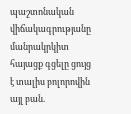պաշտոնական վիճակագրությանը մանրակրկիտ հայացք գցելը ցույց է տալիս բոլորովին այլ բան.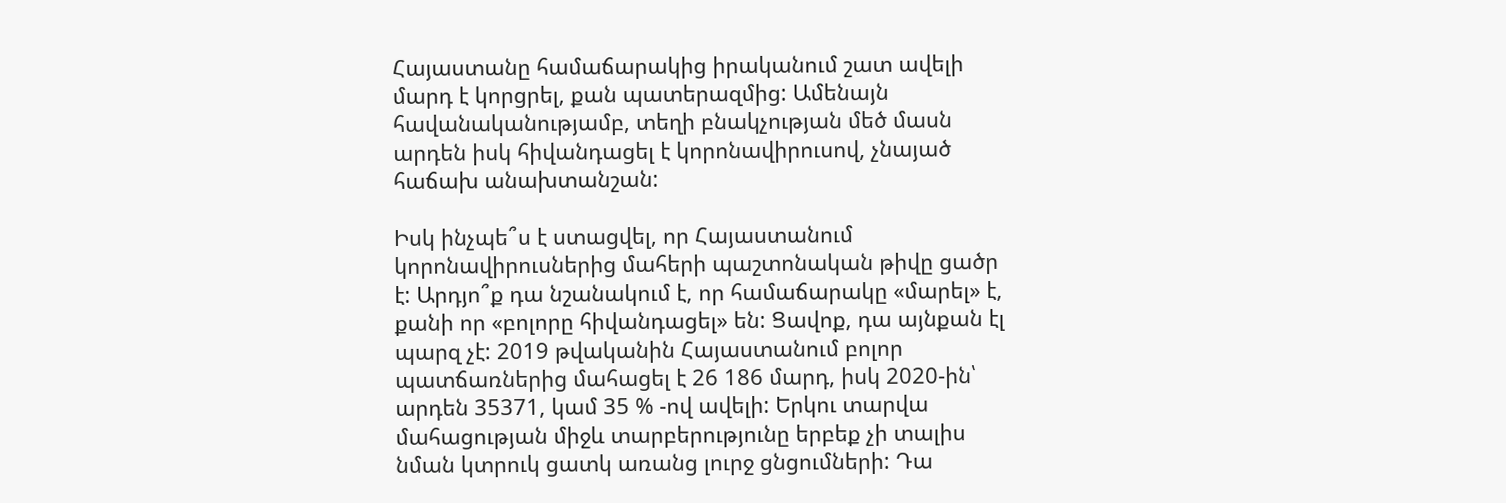Հայաստանը համաճարակից իրականում շատ ավելի մարդ է կորցրել, քան պատերազմից: Ամենայն հավանականությամբ, տեղի բնակչության մեծ մասն արդեն իսկ հիվանդացել է կորոնավիրուսով, չնայած հաճախ անախտանշան:

Իսկ ինչպե՞ս է ստացվել, որ Հայաստանում կորոնավիրուսներից մահերի պաշտոնական թիվը ցածր է: Արդյո՞ք դա նշանակում է, որ համաճարակը «մարել» է, քանի որ «բոլորը հիվանդացել» են: Ցավոք, դա այնքան էլ պարզ չէ: 2019 թվականին Հայաստանում բոլոր պատճառներից մահացել է 26 186 մարդ, իսկ 2020-ին՝ արդեն 35371, կամ 35 % -ով ավելի: Երկու տարվա մահացության միջև տարբերությունը երբեք չի տալիս նման կտրուկ ցատկ առանց լուրջ ցնցումների: Դա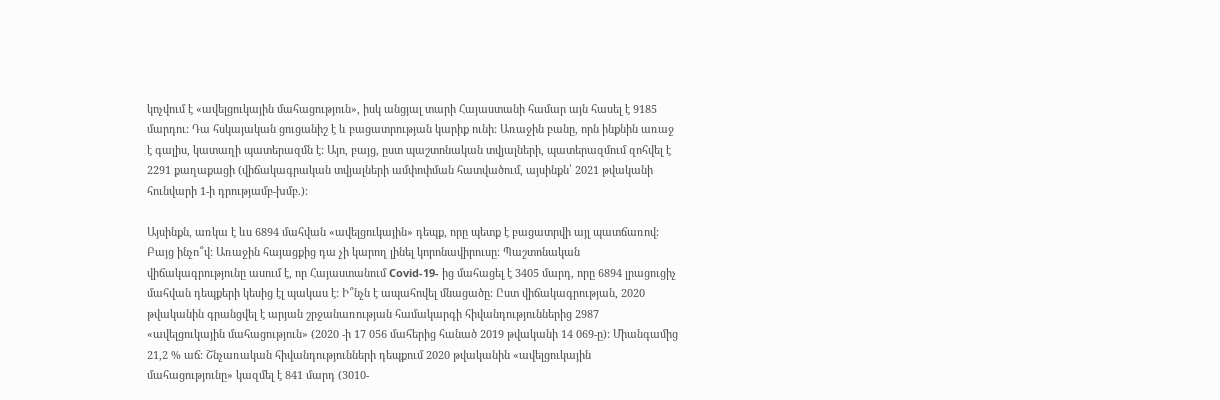կոչվում է «ավելցուկային մահացություն», իսկ անցյալ տարի Հայաստանի համար այն հասել է 9185 մարդու: Դա հսկայական ցուցանիշ է և բացատրության կարիք ունի: Առաջին բանը, որն ինքնին առաջ է գալիս, կատաղի պատերազմն է: Այո, բայց, ըստ պաշտոնական տվյալների, պատերազմում զոհվել է 2291 քաղաքացի (վիճակագրական տվյալների ամփոփման հատվածում, այսինքն՝ 2021 թվականի հունվարի 1-ի դրությամբ-խմբ.):

Այսինքն, առկա է ևս 6894 մահվան «ավելցուկային» դեպք, որը պետք է բացատրվի այլ պատճառով: Բայց ինչո՞վ: Առաջին հայացքից դա չի կարող լինել կորոնավիրուսը: Պաշտոնական վիճակագրությունը ասում է, որ Հայաստանում Covid-19- ից մահացել է 3405 մարդ, որը 6894 լրացուցիչ մահվան դեպքերի կեսից էլ պակաս է: Ի՞նչն է ապահովել մնացածը: Ըստ վիճակագրության, 2020 թվականին գրանցվել է արյան շրջանառության համակարգի հիվանդություններից 2987 «ավելցուկային մահացություն» (2020 -ի 17 056 մահերից հանած 2019 թվականի 14 069-ը): Միանգամից 21,2 % աճ: Շնչառական հիվանդությունների դեպքում 2020 թվականին «ավելցուկային մահացությունը» կազմել է 841 մարդ (3010-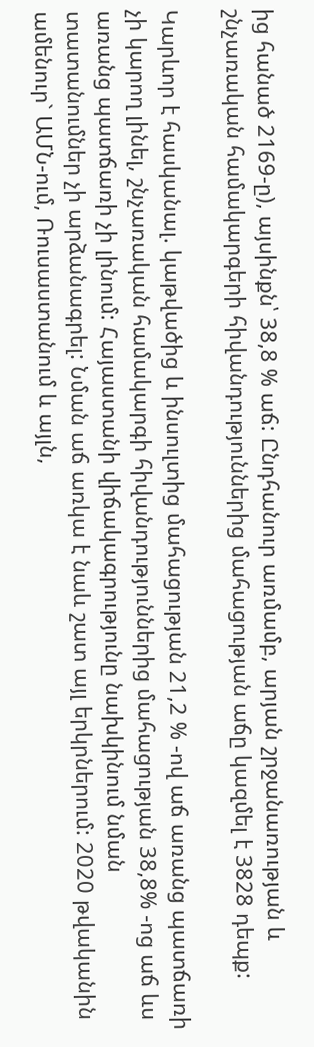ից հանած 2169-ը), այսինքն՝ 38,8 % աճ: Ընդհանուր առմամբ, արյան շրջանառության և շնչառական համակարգերի հիվանդություններից մահացության աճը կազմել է 3828 դեպք:

Կարևոր է հասկանալ. կաթվածից և ինսուլտից մահացության 21,2 % -ով աճ առանց պատճառի չի կարող լինել, շնչառական համակարգի հիվանդություններից մահացության 38,8% -ոց աճ ևս առանց պատճառի չի լինում: Հայաստանի վիճակագրությունը նախկինում նման տատանումներ չի արձանագրել: Նման աճ առկա է նաև շատ այլ երկրներում: 2020 թվականին ամենուր` ԱՄՆ-ում, Ռուսաստանում և այլն,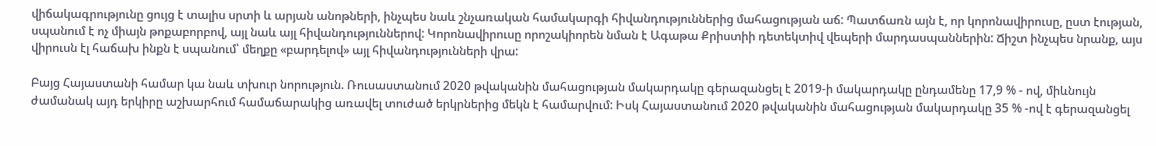վիճակագրությունը ցույց է տալիս սրտի և արյան անոթների, ինչպես նաև շնչառական համակարգի հիվանդություններից մահացության աճ: Պատճառն այն է, որ կորոնավիրուսը, ըստ էության, սպանում է ոչ միայն թոքաբորբով, այլ նաև այլ հիվանդություններով: Կորոնավիրուսը որոշակիորեն նման է Ագաթա Քրիստիի դետեկտիվ վեպերի մարդասպաններին: Ճիշտ ինչպես նրանք, այս վիրուսն էլ հաճախ ինքն է սպանում՝ մեղքը «բարդելով» այլ հիվանդությունների վրա:

Բայց Հայաստանի համար կա նաև տխուր նորություն. Ռուսաստանում 2020 թվականին մահացության մակարդակը գերազանցել է 2019-ի մակարդակը ընդամենը 17,9 % - ով, միևնույն ժամանակ այդ երկիրը աշխարհում համաճարակից առավել տուժած երկրներից մեկն է համարվում: Իսկ Հայաստանում 2020 թվականին մահացության մակարդակը 35 % -ով է գերազանցել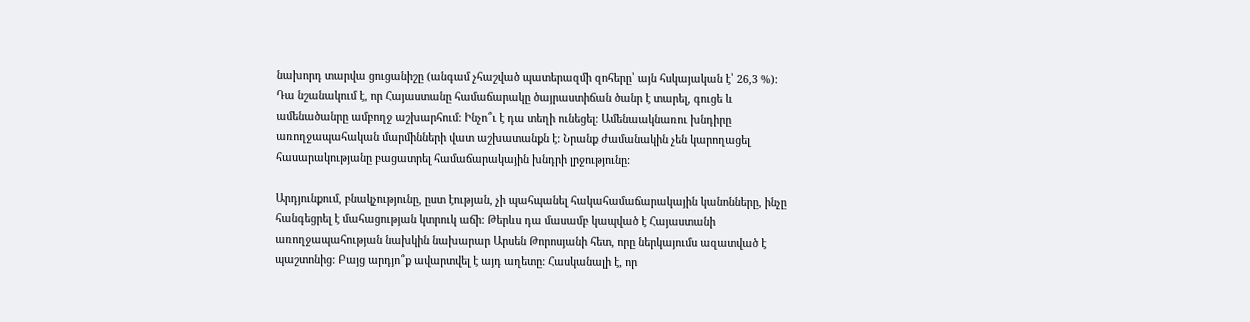նախորդ տարվա ցուցանիշը (անգամ չհաշված պատերազմի զոհերը՝ այն հսկայական է՝ 26,3 %): Դա նշանակում է, որ Հայաստանը համաճարակը ծայրաստիճան ծանր է տարել, գուցե և ամենածանրը ամբողջ աշխարհում: Ինչո՞ւ է դա տեղի ունեցել։ Ամենաակնառու խնդիրը առողջապահական մարմինների վատ աշխատանքն է: Նրանք ժամանակին չեն կարողացել հասարակությանը բացատրել համաճարակային խնդրի լրջությունը:

Արդյունքում, բնակչությունը, ըստ էության, չի պահպանել հակահամաճարակային կանոնները, ինչը հանգեցրել է մահացության կտրուկ աճի: Թերևս դա մասամբ կապված է Հայաստանի առողջապահության նախկին նախարար Արսեն Թորոսյանի հետ, որը ներկայումս ազատված է պաշտոնից: Բայց արդյո՞ք ավարտվել է այդ աղետը: Հասկանալի է, որ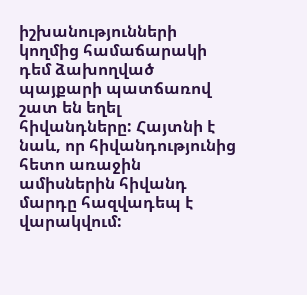իշխանությունների կողմից համաճարակի դեմ ձախողված պայքարի պատճառով շատ են եղել հիվանդները: Հայտնի է նաև, որ հիվանդությունից հետո առաջին ամիսներին հիվանդ մարդը հազվադեպ է վարակվում: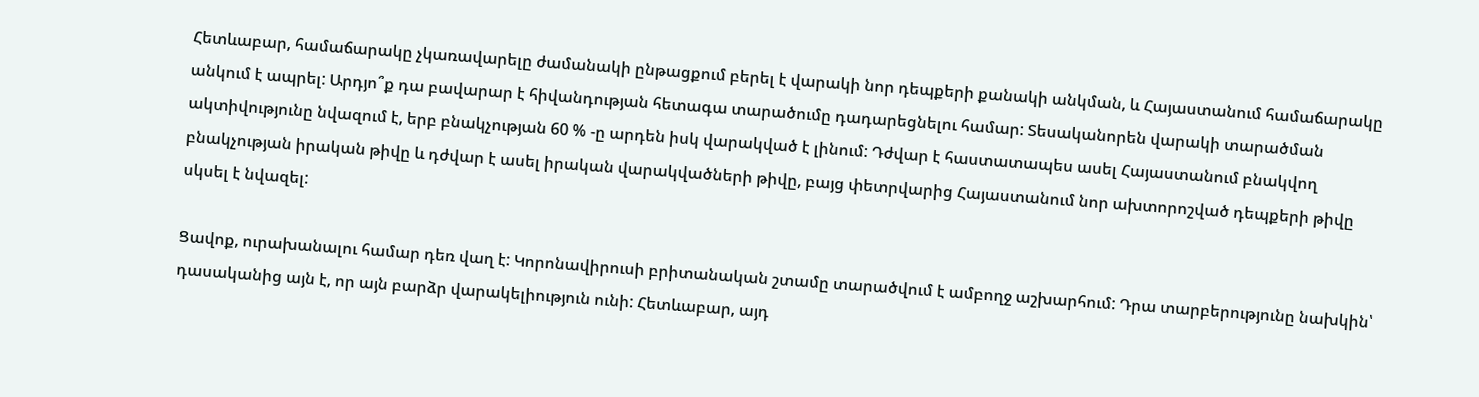Հետևաբար, համաճարակը չկառավարելը ժամանակի ընթացքում բերել է վարակի նոր դեպքերի քանակի անկման, և Հայաստանում համաճարակը անկում է ապրել: Արդյո՞ք դա բավարար է հիվանդության հետագա տարածումը դադարեցնելու համար: Տեսականորեն վարակի տարածման ակտիվությունը նվազում է, երբ բնակչության 60 % -ը արդեն իսկ վարակված է լինում: Դժվար է հաստատապես ասել Հայաստանում բնակվող բնակչության իրական թիվը և դժվար է ասել իրական վարակվածների թիվը, բայց փետրվարից Հայաստանում նոր ախտորոշված դեպքերի թիվը սկսել է նվազել:

Ցավոք, ուրախանալու համար դեռ վաղ է: Կորոնավիրուսի բրիտանական շտամը տարածվում է ամբողջ աշխարհում: Դրա տարբերությունը նախկին՝ դասականից այն է, որ այն բարձր վարակելիություն ունի: Հետևաբար, այդ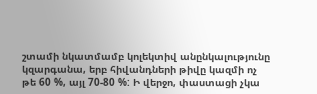շտամի նկատմամբ կոլեկտիվ անընկալությունը կզարգանա, երբ հիվանդների թիվը կազմի ոչ թե 60 %, այլ 70-80 %: Ի վերջո, փաստացի չկա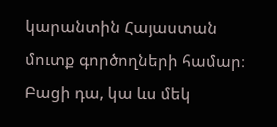կարանտին Հայաստան մուտք գործողների համար։ Բացի դա, կա ևս մեկ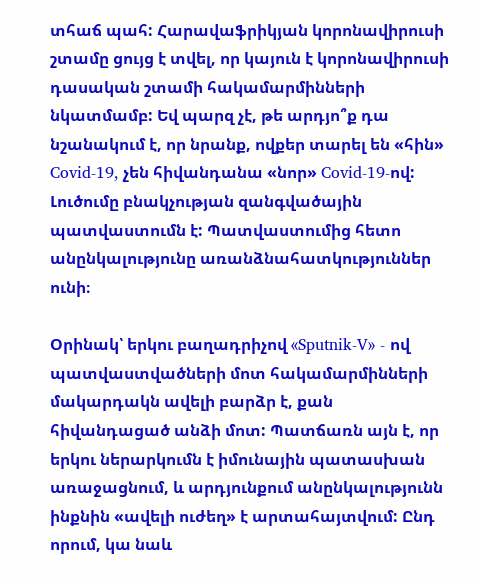տհաճ պահ: Հարավաֆրիկյան կորոնավիրուսի շտամը ցույց է տվել, որ կայուն է կորոնավիրուսի դասական շտամի հակամարմինների նկատմամբ: Եվ պարզ չէ, թե արդյո՞ք դա նշանակում է, որ նրանք, ովքեր տարել են «հին» Covid-19, չեն հիվանդանա «նոր» Covid-19-ով: Լուծումը բնակչության զանգվածային պատվաստումն է: Պատվաստումից հետո անընկալությունը առանձնահատկություններ ունի։

Օրինակ՝ երկու բաղադրիչով «Sputnik-V» - ով պատվաստվածների մոտ հակամարմինների մակարդակն ավելի բարձր է, քան հիվանդացած անձի մոտ: Պատճառն այն է, որ երկու ներարկումն է իմունային պատասխան առաջացնում, և արդյունքում անընկալությունն ինքնին «ավելի ուժեղ» է արտահայտվում: Ընդ որում, կա նաև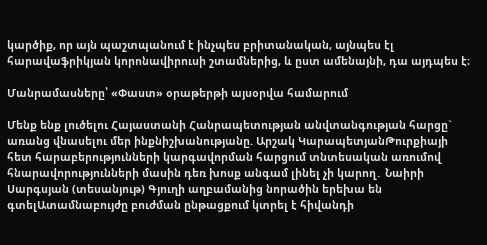կարծիք, որ այն պաշտպանում է ինչպես բրիտանական, այնպես էլ հարավաֆրիկյան կորոնավիրուսի շտամներից, և ըստ ամենայնի, դա այդպես է։

Մանրամասները՝ «Փաստ» օրաթերթի այսօրվա համարում

Մենք ենք լուծելու Հայաստանի Հանրապետության անվտանգության հարցը` առանց վնասելու մեր ինքնիշխանությանը. Արշակ ԿարապետյանԹուրքիայի հետ հարաբերությունների կարգավորման հարցում տնտեսական առումով հնարավորությունների մասին դեռ խոսք անգամ լինել չի կարող․ Նաիրի Սարգսյան (տեսանյութ) Գյուղի աղբամանից նորածին երեխա են գտելԱտամնաբույժը բուժման ընթացքում կտրել է հիվանդի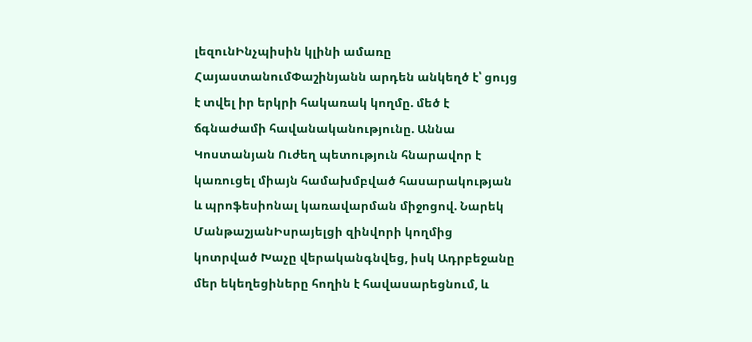լեզունԻնչպիսին կլինի ամառը ՀայաստանումՓաշինյանն արդեն անկեղծ է՝ ցույց է տվել իր երկրի հակառակ կողմը. մեծ է ճգնաժամի հավանականությունը. Աննա Կոստանյան Ուժեղ պետություն հնարավոր է կառուցել միայն համախմբված հասարակության և պրոֆեսիոնալ կառավարման միջոցով. Նարեկ ՄանթաշյանԻսրայելցի զինվորի կողմից կոտրված Խաչը վերականգնվեց, իսկ Ադրբեջանը մեր եկեղեցիները հողին է հավասարեցնում, և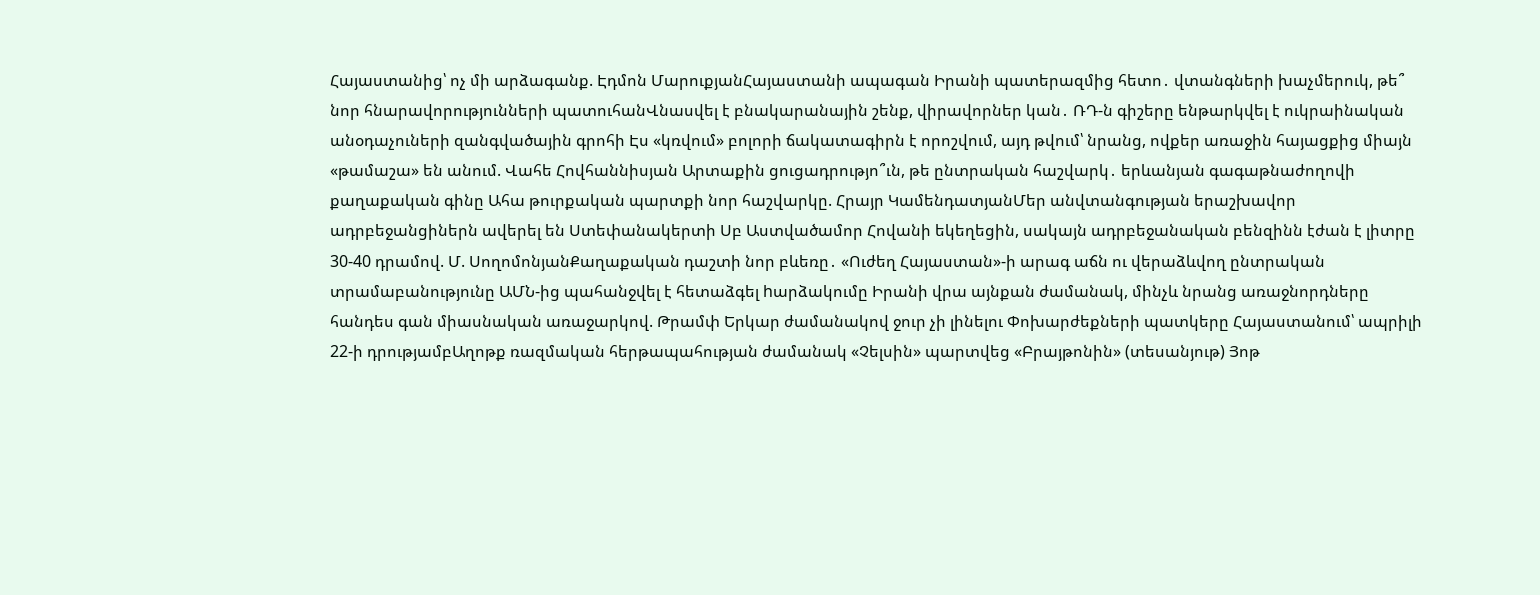Հայաստանից՝ ոչ մի արձագանք. Էդմոն ՄարուքյանՀայաստանի ապագան Իրանի պատերազմից հետո․ վտանգների խաչմերուկ, թե՞ նոր հնարավորությունների պատուհանՎնասվել է բնակարանային շենք, վիրավորներ կան․ ՌԴ-ն գիշերը ենթարկվել է ուկրաինական անօդաչուների զանգվածային գրոհի Էս «կռվում» բոլորի ճակատագիրն է որոշվում, այդ թվում՝ նրանց, ովքեր առաջին հայացքից միայն «թամաշա» են անում. Վահե Հովհաննիսյան Արտաքին ցուցադրությո՞ւն, թե ընտրական հաշվարկ․ երևանյան գագաթնաժողովի քաղաքական գինը Ահա թուրքական պարտքի նոր հաշվարկը. Հրայր ԿամենդատյանՄեր անվտանգության երաշխավոր ադրբեջանցիներն ավերել են Ստեփանակերտի Սբ Աստվածամոր Հովանի եկեղեցին, սակայն ադրբեջանական բենզինն էժան է լիտրը 30-40 դրամով. Մ. ՍողոմոնյանՔաղաքական դաշտի նոր բևեռը․ «Ուժեղ Հայաստան»-ի արագ աճն ու վերաձևվող ընտրական տրամաբանությունը ԱՄՆ-ից պահանջվել է հետաձգել hարձակումը Իրանի վրա այնքան ժամանակ, մինչև նրանց առաջնորդները հանդես գան միասնական առաջարկով. Թրամփ Երկար ժամանակով ջուր չի լինելու Փոխարժեքների պատկերը Հայաստանում՝ ապրիլի 22-ի դրությամբԱղոթք ռազմական հերթապահության ժամանակ «Չելսին» պարտվեց «Բրայթոնին» (տեսանյութ) Յոթ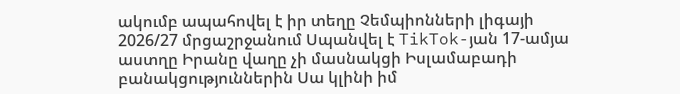ակումբ ապահովել է իր տեղը Չեմպիոնների լիգայի 2026/27 մրցաշրջանում Սպանվել է TikTok-յան 17-ամյա աստղը Իրանը վաղը չի մասնակցի Իսլամաբադի բանակցություններին Սա կլինի իմ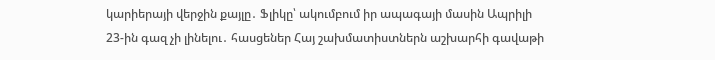կարիերայի վերջին քայլը․ Ֆլիկը՝ ակումբում իր ապագայի մասին Ապրիլի 23-ին գազ չի լինելու․ հասցեներ Հայ շախմատիստներն աշխարհի գավաթի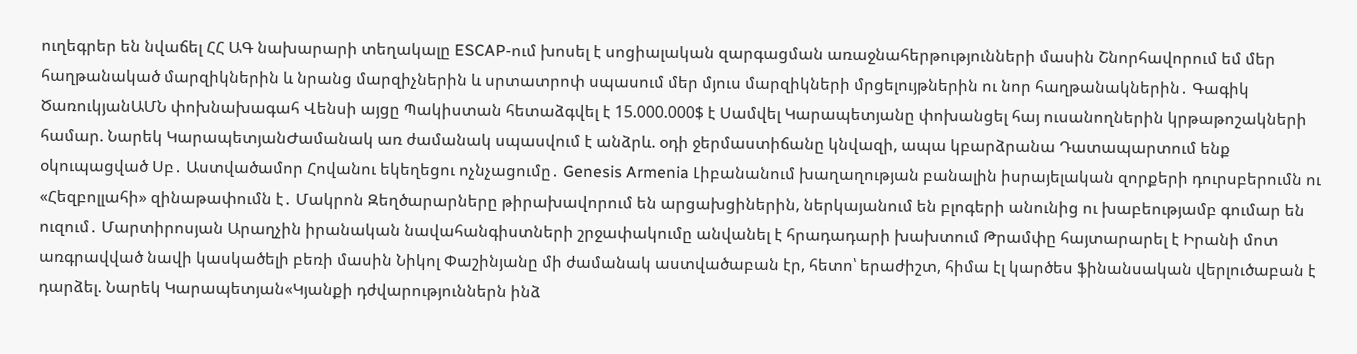ուղեգրեր են նվաճել ՀՀ ԱԳ նախարարի տեղակալը ESCAP-ում խոսել է սոցիալական զարգացման առաջնահերթությունների մասին Շնորհավորում եմ մեր հաղթանակած մարզիկներին և նրանց մարզիչներին և սրտատրոփ սպասում մեր մյուս մարզիկների մրցելույթներին ու նոր հաղթանակներին․ Գագիկ ԾառուկյանԱՄՆ փոխնախագահ Վենսի այցը Պակիստան հետաձգվել է 15.000.000$ է Սամվել Կարապետյանը փոխանցել հայ ուսանողներին կրթաթոշակների համար. Նարեկ ԿարապետյանԺամանակ առ ժամանակ սպասվում է անձրև. օդի ջերմաստիճանը կնվազի, ապա կբարձրանա Դատապարտում ենք օկուպացված Սբ․ Աստվածամոր Հովանու եկեղեցու ոչնչացումը․ Genesis Armenia Լիբանանում խաղաղության բանալին իսրայելական զորքերի դուրսբերումն ու «Հեզբոլլահի» զինաթափումն է․ Մակրոն Զեղծարարները թիրախավորում են արցախցիներին, ներկայանում են բլոգերի անունից ու խաբեությամբ գումար են ուզում․ Մարտիրոսյան Արաղչին իրանական նավահանգիստների շրջափակումը անվանել է հրադադարի խախտում Թրամփը հայտարարել է Իրանի մոտ առգրավված նավի կասկածելի բեռի մասին Նիկոլ Փաշինյանը մի ժամանակ աստվածաբան էր, հետո՝ երաժիշտ, հիմա էլ կարծես ֆինանսական վերլուծաբան է դարձել. Նարեկ Կարապետյան«Կյանքի դժվարություններն ինձ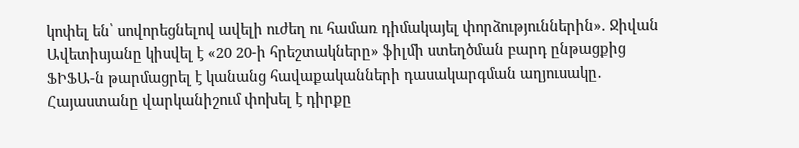կոփել են՝ սովորեցնելով ավելի ուժեղ ու համառ դիմակայել փորձություններին». Ջիվան Ավետիսյանը կիսվել է «20 20-ի հրեշտակները» ֆիլմի ստեղծման բարդ ընթացքից ՖԻՖԱ-ն թարմացրել է կանանց հավաքականների դասակարգման աղյուսակը․ Հայաստանը վարկանիշում փոխել է դիրքը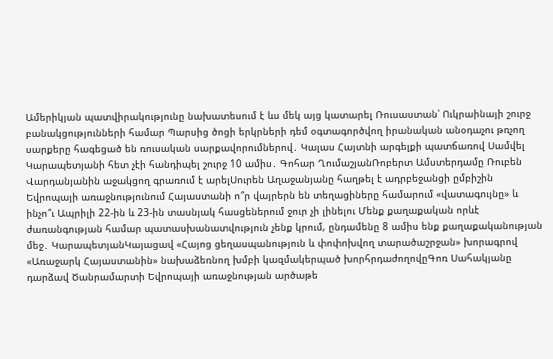Ամերիկյան պատվիրակությունը նախատեսում է ևս մեկ այց կատարել Ռուսաստան՝ Ուկրաինայի շուրջ բանակցությունների համար Պարսից ծոցի երկրների դեմ օգտագործվող իրանական անօդաչու թռչող սարքերը հագեցած են ռուսական սարքավորումներով․ Կալաս Հայտնի արգելքի պատճառով Սամվել Կարապետյանի հետ չէի հանդիպել շուրջ 10 ամիս․ Գոհար ՂումաշյանՌոբերտ Ամստերդամը Ռուբեն Վարդանյանին աջակցող գրառում է արելՍուրեն Աղաջանյանը հաղթել է ադրբեջանցի ըմբիշին Եվրոպայի առաջնությունում Հայաստանի ո՞ր վայրերն են տեղացիները համարում «վատագույնը» և ինչո՞ւ Ապրիլի 22-ին և 23-ին տասնյակ հասցեներում ջուր չի լինելու Մենք քաղաքական որևէ ժառանգության համար պատասխանատվություն չենք կրում, ընդամենը 8 ամիս ենք քաղաքականության մեջ․ ԿարապետյանԿայացավ «Հայոց ցեղասպանություն և փոփոխվող տարածաշրջան» խորագրով «Առաջարկ Հայաստանին» նախաձեռնող խմբի կազմակերպած խորհրդաժողովըԳոռ Սահակյանը դարձավ Ծանրամարտի Եվրոպայի առաջնության արծաթե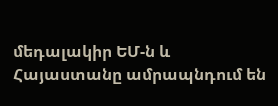մեդալակիր ԵՄ-ն և Հայաստանը ամրապնդում են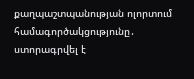քաղպաշտպանության ոլորտում համագործակցությունը․ ստորագրվել է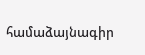համաձայնագիր